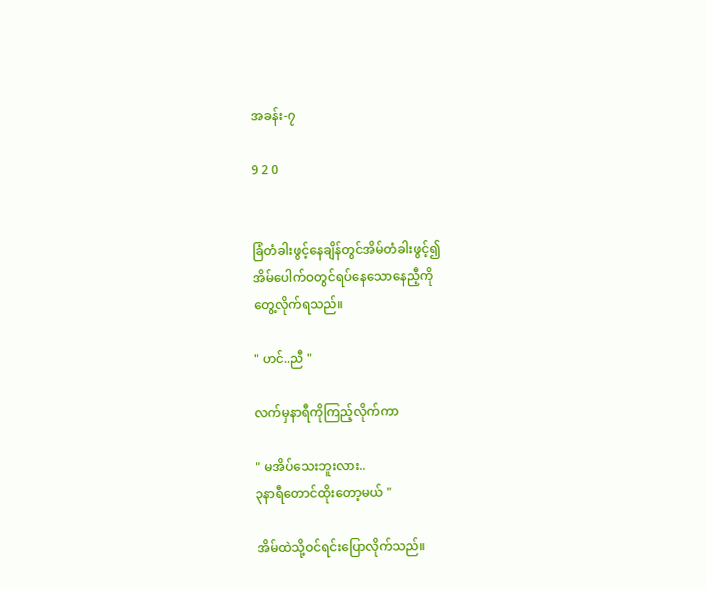အခန်း-၇

9 2 0


ခြံတံခါးဖွင့်နေချိန်တွင်အိမ်တံခါးဖွင့်၍
အိမ်ပေါက်ဝတွင်ရပ်နေသောနေညီ့ကို
တွေ့လိုက်ရသည်။

" ဟင်..ညီ "

လက်မှနာရီကိုကြည့်လိုက်ကာ

" မအိပ်သေးဘူးလား..
၃နာရီတောင်ထိုးတော့မယ် "

အိမ်ထဲသို့ဝင်ရင်းပြောလိုက်သည်။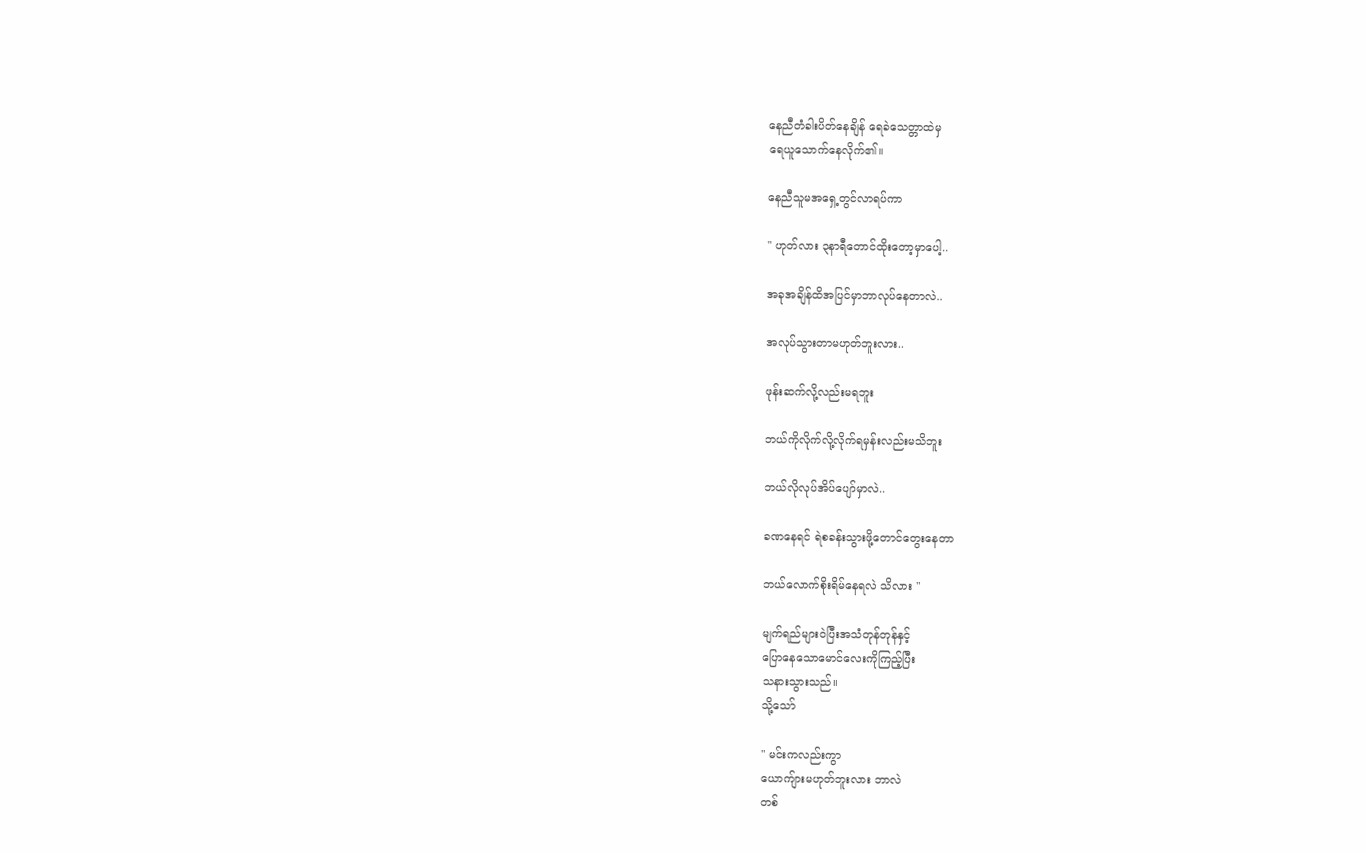နေညီတံခါးပိတ်နေချိန် ရေခဲသေတ္တာထဲမှ
ရေယူသောက်နေလိုက်၏။

နေညီသူမအရှေ့တွင်လာရပ်ကာ

" ဟုတ်လား ၃နာရီတောင်ထိုးတော့မှာပေါ့..

အခုအချိန်ထိအပြင်မှာဘာလုပ်နေတာလဲ..

အလုပ်သွားတာမဟုတ်ဘူးလား..

ဖုန်းဆက်လို့လည်းမရဘူး

ဘယ်ကိုလိုက်လို့လိုက်ရမှန်းလည်းမသိဘူး

ဘယ်လိုလုပ်အိပ်ပျော်မှာလဲ..

ခဏနေရင် ရဲစခန်းသွားဖို့တောင်တွေးနေတာ

ဘယ်လောက်စိုးရိမ်နေရလဲ သိလား "

မျက်ရည်များဝဲပြီးအသံတုန်တုန်နှင့်
ပြောနေသောမောင်လေးကိုကြည့်ပြီး
သနားသွားသည်။
သို့သော်

" မင်းကလည်းကွာ
ယောကျ်ားမဟုတ်ဘူးလား ဘာလဲ
တစ်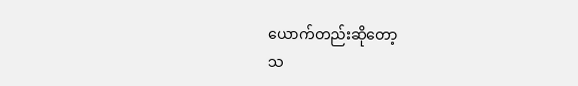ယောက်တည်းဆိုတော့
သ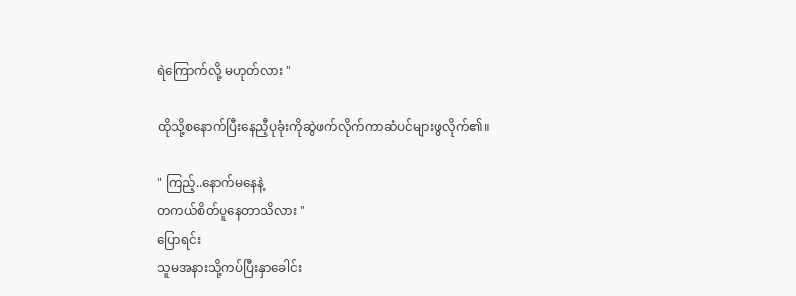ရဲကြောက်လို့ မဟုတ်လား "

ထိုသို့စနောက်ပြီးနေညီ့ပုခုံးကိုဆွဲဖက်လိုက်ကာဆံပင်များဖွလိုက်၏။

" ကြည့်..နောက်မနေနဲ့
တကယ်စိတ်ပူနေတာသိလား "
ပြောရင်း
သူမအနားသို့ကပ်ပြီးနှာခေါင်း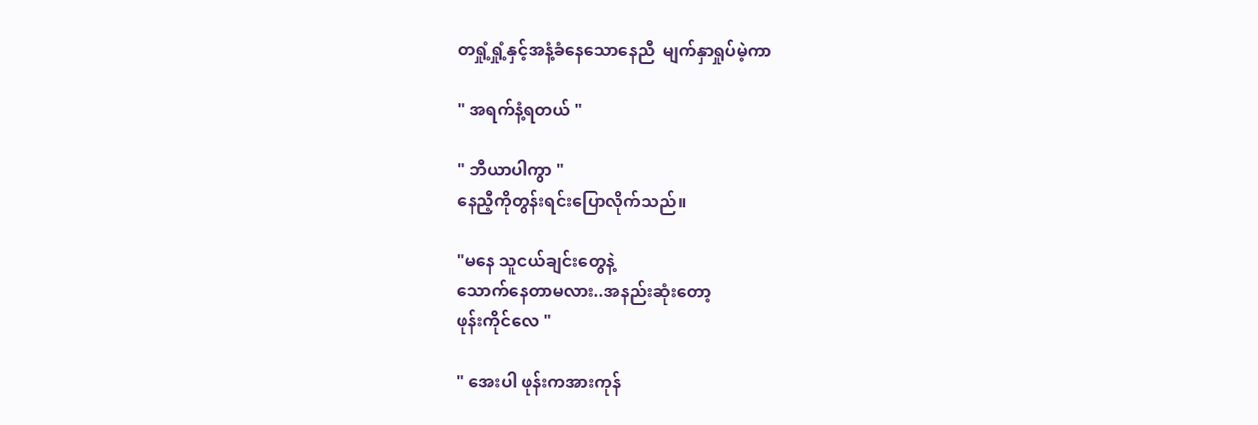တရှုံ့ရှုံ့နှင့်အနံ့ခံနေသောနေညီ  မျက်နှာရှုပ်မဲ့ကာ

" အရက်နံ့ရတယ် "

" ဘီယာပါကွာ "
နေညီ့ကိုတွန်းရင်းပြောလိုက်သည်။

"မနေ သူငယ်ချင်းတွေနဲ့
သောက်နေတာမလား..အနည်းဆုံးတော့
ဖုန်းကိုင်လေ "

" အေးပါ ဖုန်းကအားကုန်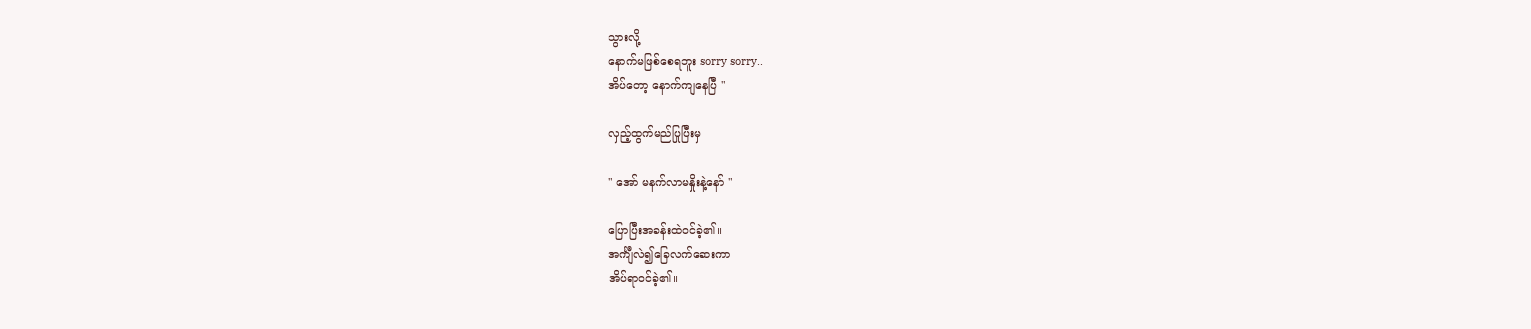သွားလို့
နောက်မဖြစ်စေရဘူး sorry sorry..
အိပ်တော့ နောက်ကျနေပြီ "

လှည့်ထွက်မည်ပြုပြီးမှ

" အော် မနက်လာမနှိုးနဲ့နော် "

ပြောပြီးအခန်းထဲဝင်ခဲ့၏။
အင်္ကျီလဲ၍ခြေလက်ဆေးကာ
အိပ်ရာဝင်ခဲ့၏။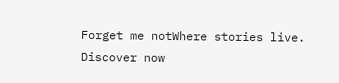Forget me notWhere stories live. Discover now